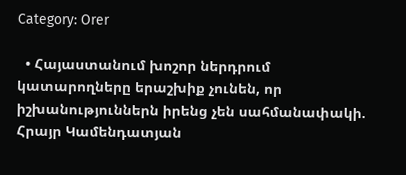Category: Orer

  • Հայաստանում խոշոր ներդրում կատարողները երաշխիք չունեն, որ իշխանություններն իրենց չեն սահմանափակի. Հրայր Կամենդատյան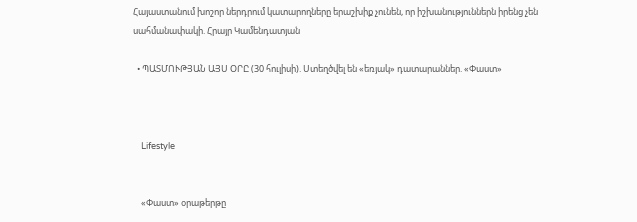Հայաստանում խոշոր ներդրում կատարողները երաշխիք չունեն, որ իշխանություններն իրենց չեն սահմանափակի. Հրայր Կամենդատյան

  • ՊԱՏՄՈՒԹՅԱՆ ԱՅՍ ՕՐԸ (30 հուլիսի). Ստեղծվել են «եռյակ» դատարաններ. «Փաստ»



    Lifestyle


    «Փաստ» օրաթերթը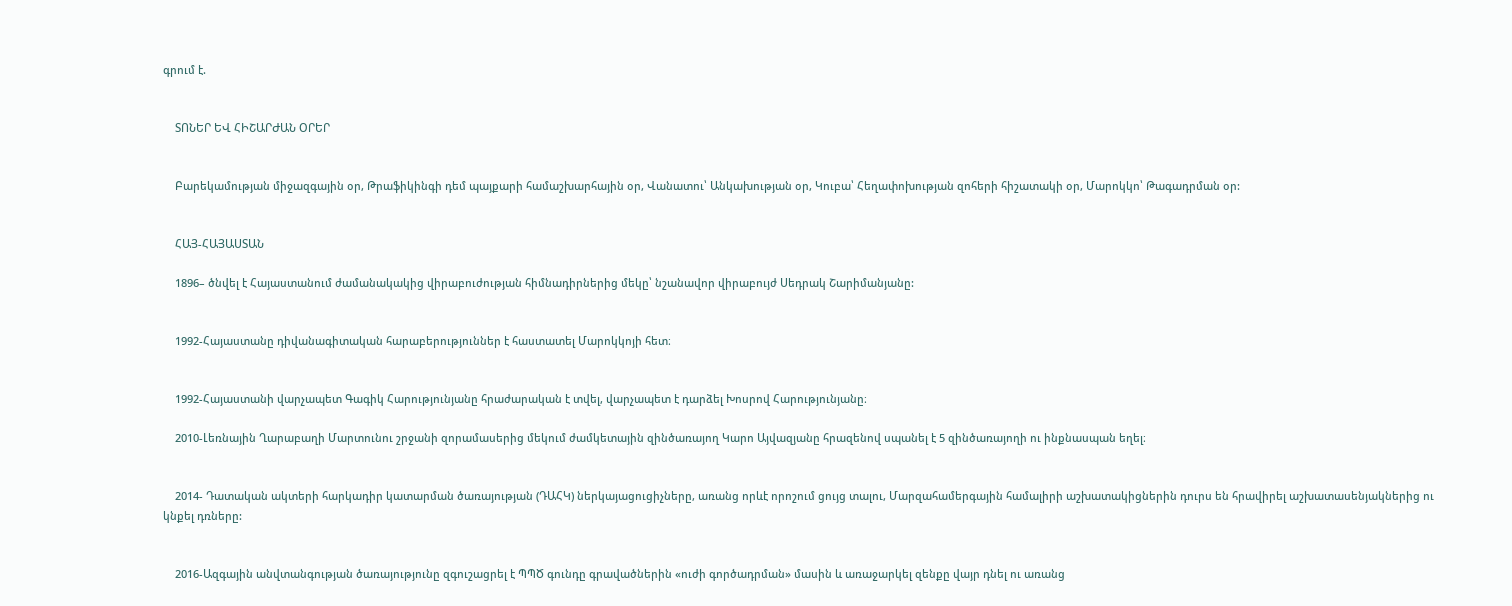գրում է.


    ՏՈՆԵՐ ԵՎ ՀԻՇԱՐԺԱՆ ՕՐԵՐ


    Բարեկամության միջազգային օր, Թրաֆիկինգի դեմ պայքարի համաշխարհային օր, Վանատու՝ Անկախության օր, Կուբա՝ Հեղափոխության զոհերի հիշատակի օր, Մարոկկո՝ Թագադրման օր:


    ՀԱՅ-ՀԱՅԱՍՏԱՆ

    1896– ծնվել է Հայաստանում ժամանակակից վիրաբուժության հիմնադիրներից մեկը՝ նշանավոր վիրաբույժ Սեդրակ Շարիմանյանը:


    1992-Հայաստանը դիվանագիտական հարաբերություններ է հաստատել Մարոկկոյի հետ։


    1992-Հայաստանի վարչապետ Գագիկ Հարությունյանը հրաժարական է տվել, վարչապետ է դարձել Խոսրով Հարությունյանը։

    2010-Լեռնային Ղարաբաղի Մարտունու շրջանի զորամասերից մեկում ժամկետային զինծառայող Կարո Այվազյանը հրազենով սպանել է 5 զինծառայողի ու ինքնասպան եղել։


    2014- Դատական ակտերի հարկադիր կատարման ծառայության (ԴԱՀԿ) ներկայացուցիչները, առանց որևէ որոշում ցույց տալու, Մարզահամերգային համալիրի աշխատակիցներին դուրս են հրավիրել աշխատասենյակներից ու կնքել դռները:


    2016-Ազգային անվտանգության ծառայությունը զգուշացրել է ՊՊԾ գունդը գրավածներին «ուժի գործադրման» մասին և առաջարկել զենքը վայր դնել ու առանց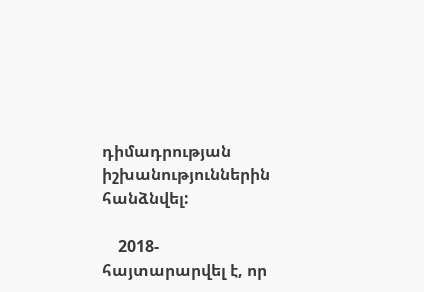դիմադրության իշխանություններին հանձնվել:

    2018- հայտարարվել է, որ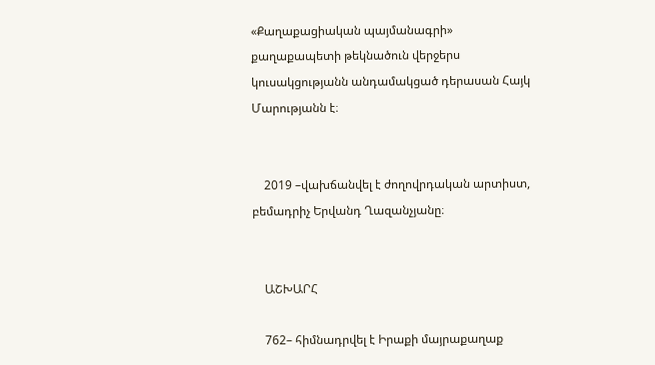«Քաղաքացիական պայմանագրի» քաղաքապետի թեկնածուն վերջերս կուսակցությանն անդամակցած դերասան Հայկ Մարությանն է։


    2019 –վախճանվել է ժողովրդական արտիստ, բեմադրիչ Երվանդ Ղազանչյանը։


    ԱՇԽԱՐՀ

    762– հիմնադրվել է Իրաքի մայրաքաղաք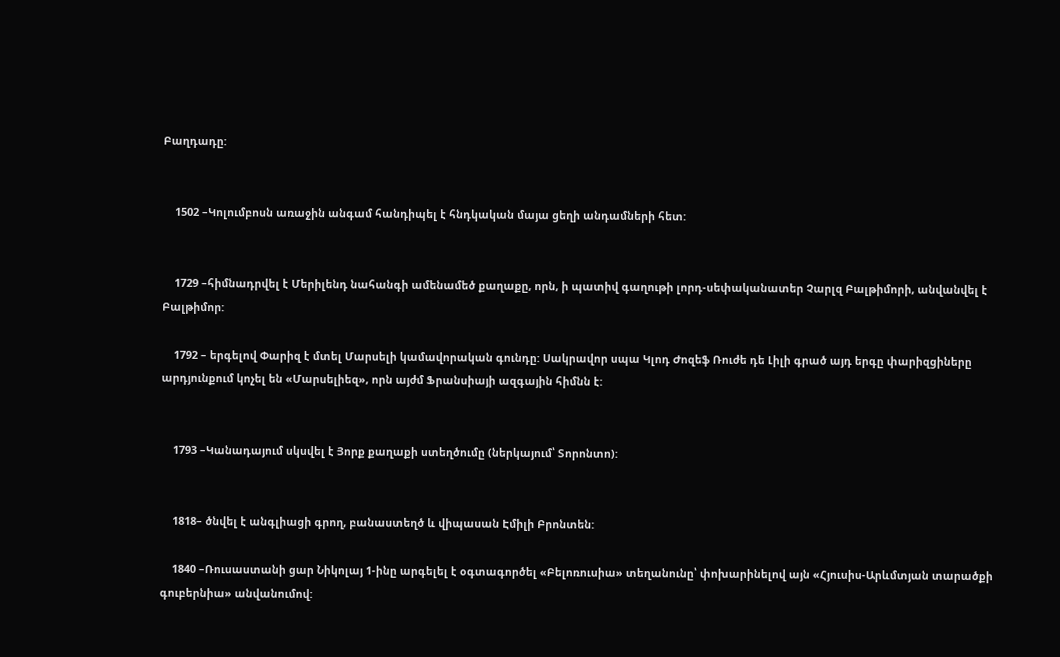Բաղդադը:


    1502 –Կոլումբոսն առաջին անգամ հանդիպել է հնդկական մայա ցեղի անդամների հետ:


    1729 –հիմնադրվել է Մերիլենդ նահանգի ամենամեծ քաղաքը, որն, ի պատիվ գաղութի լորդ-սեփականատեր Չարլզ Բալթիմորի, անվանվել է Բալթիմոր:

    1792 – երգելով Փարիզ է մտել Մարսելի կամավորական գունդը: Սակրավոր սպա Կլոդ Ժոզեֆ Ռուժե դե Լիլի գրած այդ երգը փարիզցիները արդյունքում կոչել են «Մարսելիեզ», որն այժմ Ֆրանսիայի ազգային հիմնն է:


    1793 –Կանադայում սկսվել է Յորք քաղաքի ստեղծումը (ներկայում՝ Տորոնտո):


    1818– ծնվել է անգլիացի գրող, բանաստեղծ և վիպասան Էմիլի Բրոնտեն:

    1840 –Ռուսաստանի ցար Նիկոլայ 1-ինը արգելել է օգտագործել «Բելոռուսիա» տեղանունը՝ փոխարինելով այն «Հյուսիս-Արևմտյան տարածքի գուբերնիա» անվանումով: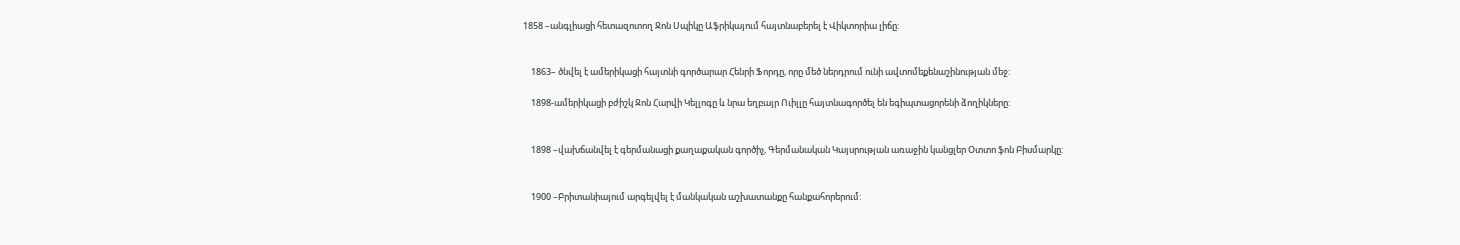1858 –անգլիացի հետազոտող Ջոն Սպիկը Աֆրիկայում հայտնաբերել է Վիկտորիա լիճը:


    1863– ծնվել է ամերիկացի հայտնի գործարար Հենրի Ֆորդը, որը մեծ ներդրում ունի ավտոմեքենաշինության մեջ:

    1898-ամերիկացի բժիշկ Ջոն Հարվի Կելլոգը և նրա եղբայր Ուիլլը հայտնագործել են եգիպտացորենի ձողիկները:


    1898 –վախճանվել է գերմանացի քաղաքական գործիչ, Գերմանական Կայսրության առաջին կանցլեր Օտտո ֆոն Բիսմարկը:


    1900 –Բրիտանիայում արգելվել է մանկական աշխատանքը հանքահորերում: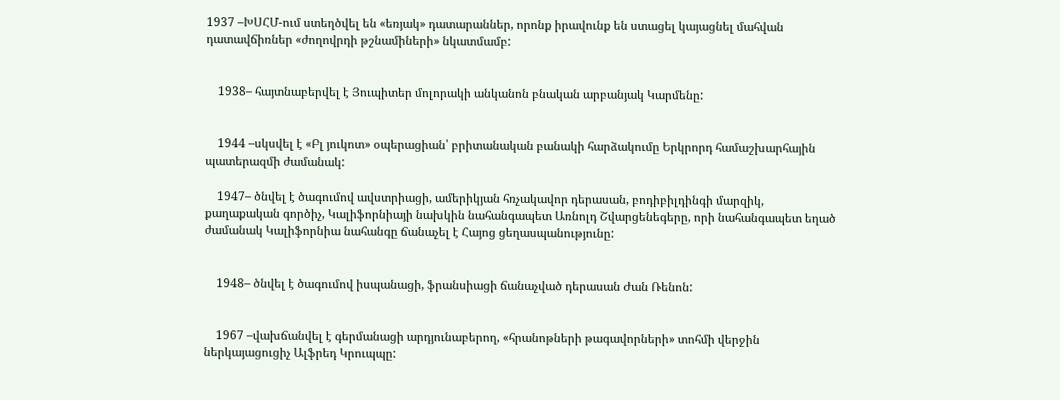1937 –ԽՍՀՄ-ում ստեղծվել են «եռյակ» դատարաններ, որոնք իրավունք են ստացել կայացնել մահվան դատավճիռներ «ժողովրդի թշնամիների» նկատմամբ:


    1938– հայտնաբերվել է Յուպիտեր մոլորակի անկանոն բնական արբանյակ Կարմենը:


    1944 –սկսվել է «Բլ յուկոտ» օպերացիան՝ բրիտանական բանակի հարձակումը Երկրորդ համաշխարհային պատերազմի ժամանակ:

    1947– ծնվել է ծագումով ավստրիացի, ամերիկյան հռչակավոր դերասան, բոդիբիլդինգի մարզիկ, քաղաքական գործիչ, Կալիֆորնիայի նախկին նահանգապետ Առնոլդ Շվարցենեգերը, որի նահանգապետ եղած ժամանակ Կալիֆորնիա նահանգը ճանաչել է Հայոց ցեղասպանությունը:


    1948– ծնվել է ծագումով իսպանացի, ֆրանսիացի ճանաչված դերասան Ժան Ռենոն:


    1967 –վախճանվել է գերմանացի արդյունաբերող, «հրանոթների թագավորների» տոհմի վերջին ներկայացուցիչ Ալֆրեդ Կրուպպը: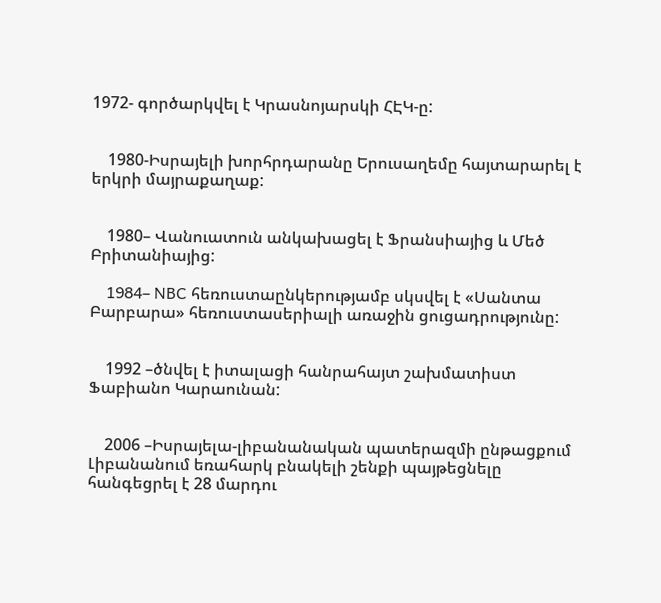1972- գործարկվել է Կրասնոյարսկի ՀԷԿ-ը:


    1980-Իսրայելի խորհրդարանը Երուսաղեմը հայտարարել է երկրի մայրաքաղաք:


    1980– Վանուատուն անկախացել է Ֆրանսիայից և Մեծ Բրիտանիայից:

    1984– NBC հեռուստաընկերությամբ սկսվել է «Սանտա Բարբարա» հեռուստասերիալի առաջին ցուցադրությունը:


    1992 –ծնվել է իտալացի հանրահայտ շախմատիստ Ֆաբիանո Կարաունան:


    2006 –Իսրայելա-լիբանանական պատերազմի ընթացքում Լիբանանում եռահարկ բնակելի շենքի պայթեցնելը հանգեցրել է 28 մարդու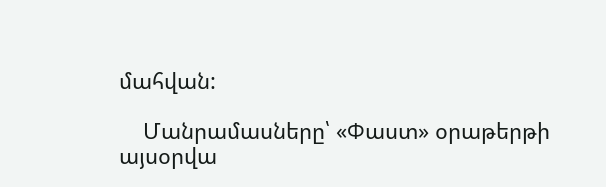մահվան:

    Մանրամասները՝ «Փաստ» օրաթերթի այսօրվա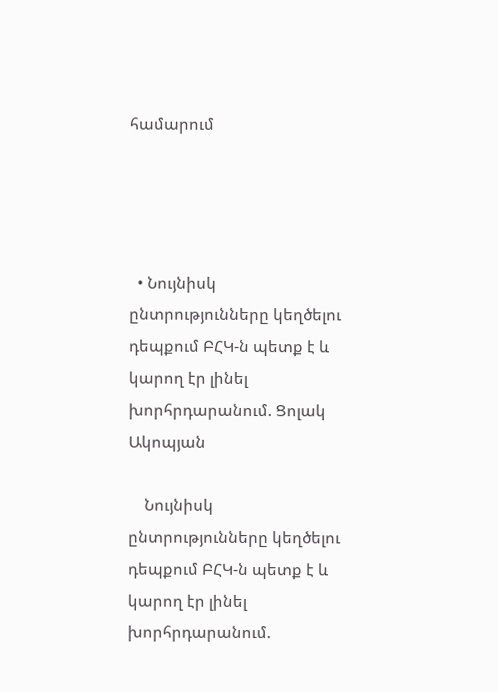համարում




  • Նույնիսկ ընտրությունները կեղծելու դեպքում ԲՀԿ-ն պետք է և կարող էր լինել խորհրդարանում. Ցոլակ Ակոպյան

    Նույնիսկ ընտրությունները կեղծելու դեպքում ԲՀԿ-ն պետք է և կարող էր լինել խորհրդարանում.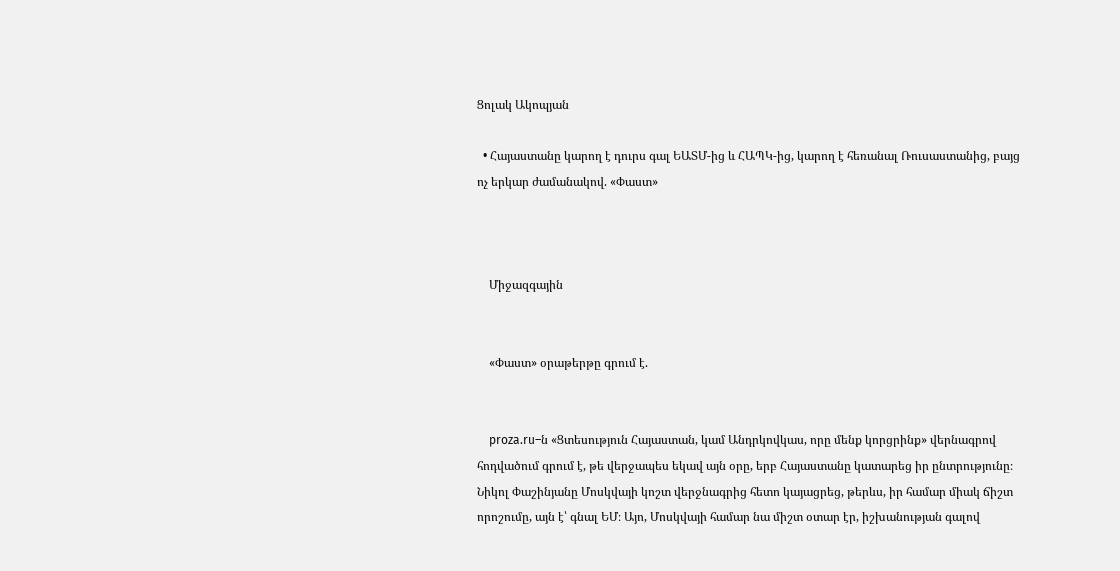Ցոլակ Ակոպյան

  • Հայաստանը կարող է դուրս գալ ԵԱՏՄ-ից և ՀԱՊԿ-ից, կարող է հեռանալ Ռուսաստանից, բայց ոչ երկար ժամանակով. «Փաստ»



    Միջազգային


    «Փաստ» օրաթերթը գրում է.


    proza.ru–ն «Ցտեսություն Հայաստան, կամ Անդրկովկաս, որը մենք կորցրինք» վերնագրով հոդվածում գրում է, թե վերջապես եկավ այն օրը, երբ Հայաստանը կատարեց իր ընտրությունը։ Նիկոլ Փաշինյանը Մոսկվայի կոշտ վերջնագրից հետո կայացրեց, թերևս, իր համար միակ ճիշտ որոշումը, այն է՝ գնալ ԵՄ։ Այո, Մոսկվայի համար նա միշտ օտար էր, իշխանության գալով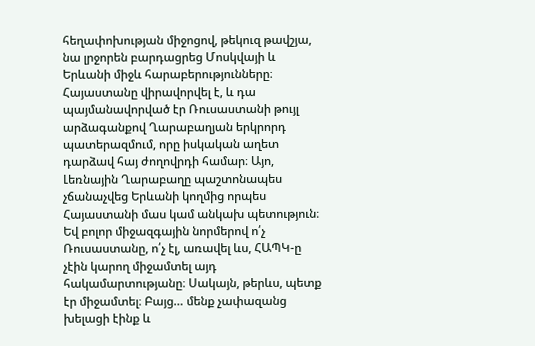հեղափոխության միջոցով, թեկուզ թավշյա, նա լրջորեն բարդացրեց Մոսկվայի և Երևանի միջև հարաբերությունները։ Հայաստանը վիրավորվել է, և դա պայմանավորված էր Ռուսաստանի թույլ արձագանքով Ղարաբաղյան երկրորդ պատերազմում, որը իսկական աղետ դարձավ հայ ժողովրդի համար։ Այո, Լեռնային Ղարաբաղը պաշտոնապես չճանաչվեց Երևանի կողմից որպես Հայաստանի մաս կամ անկախ պետություն։ Եվ բոլոր միջազգային նորմերով ո՛չ Ռուսաստանը, ո՛չ էլ, առավել ևս, ՀԱՊԿ-ը չէին կարող միջամտել այդ հակամարտությանը։ Սակայն, թերևս, պետք էր միջամտել։ Բայց… մենք չափազանց խելացի էինք և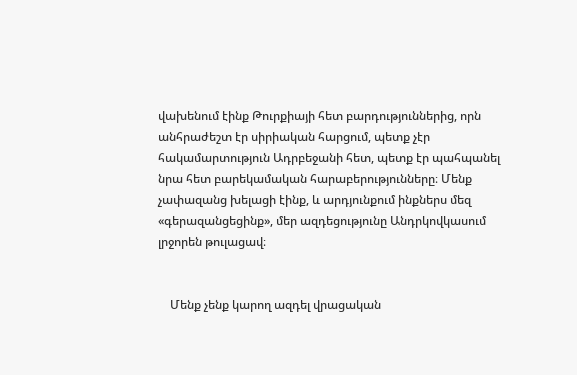վախենում էինք Թուրքիայի հետ բարդություններից, որն անհրաժեշտ էր սիրիական հարցում, պետք չէր հակամարտություն Ադրբեջանի հետ, պետք էր պահպանել նրա հետ բարեկամական հարաբերությունները։ Մենք չափազանց խելացի էինք, և արդյունքում ինքներս մեզ «գերազանցեցինք», մեր ազդեցությունը Անդրկովկասում լրջորեն թուլացավ։


    Մենք չենք կարող ազդել վրացական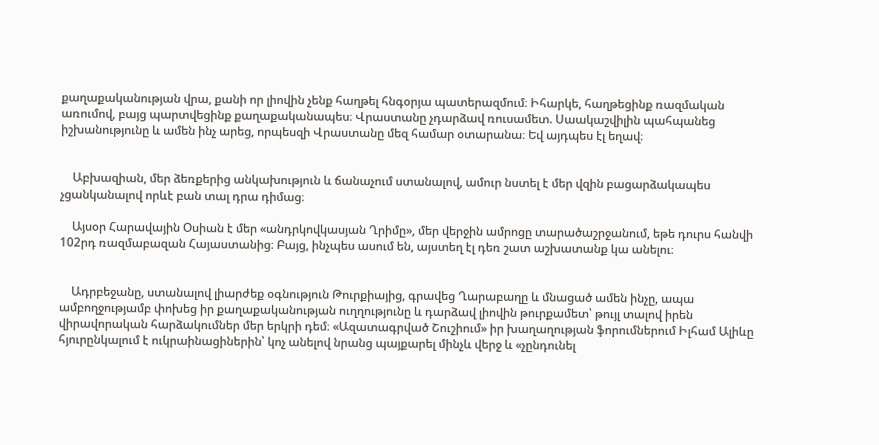քաղաքականության վրա, քանի որ լիովին չենք հաղթել հնգօրյա պատերազմում։ Իհարկե, հաղթեցինք ռազմական առումով, բայց պարտվեցինք քաղաքականապես։ Վրաստանը չդարձավ ռուսամետ. Սաակաշվիլին պահպանեց իշխանությունը և ամեն ինչ արեց, որպեսզի Վրաստանը մեզ համար օտարանա։ Եվ այդպես էլ եղավ։


    Աբխազիան, մեր ձեռքերից անկախություն և ճանաչում ստանալով, ամուր նստել է մեր վզին բացարձակապես չցանկանալով որևէ բան տալ դրա դիմաց։

    Այսօր Հարավային Օսիան է մեր «անդրկովկասյան Ղրիմը», մեր վերջին ամրոցը տարածաշրջանում, եթե դուրս հանվի 102րդ ռազմաբազան Հայաստանից։ Բայց, ինչպես ասում են, այստեղ էլ դեռ շատ աշխատանք կա անելու։


    Ադրբեջանը, ստանալով լիարժեք օգնություն Թուրքիայից, գրավեց Ղարաբաղը և մնացած ամեն ինչը, ապա ամբողջությամբ փոխեց իր քաղաքականության ուղղությունը և դարձավ լիովին թուրքամետ՝ թույլ տալով իրեն վիրավորական հարձակումներ մեր երկրի դեմ։ «Ազատագրված Շուշիում» իր խաղաղության ֆորումներում Իլհամ Ալիևը հյուրընկալում է ուկրաինացիներին՝ կոչ անելով նրանց պայքարել մինչև վերջ և «չընդունել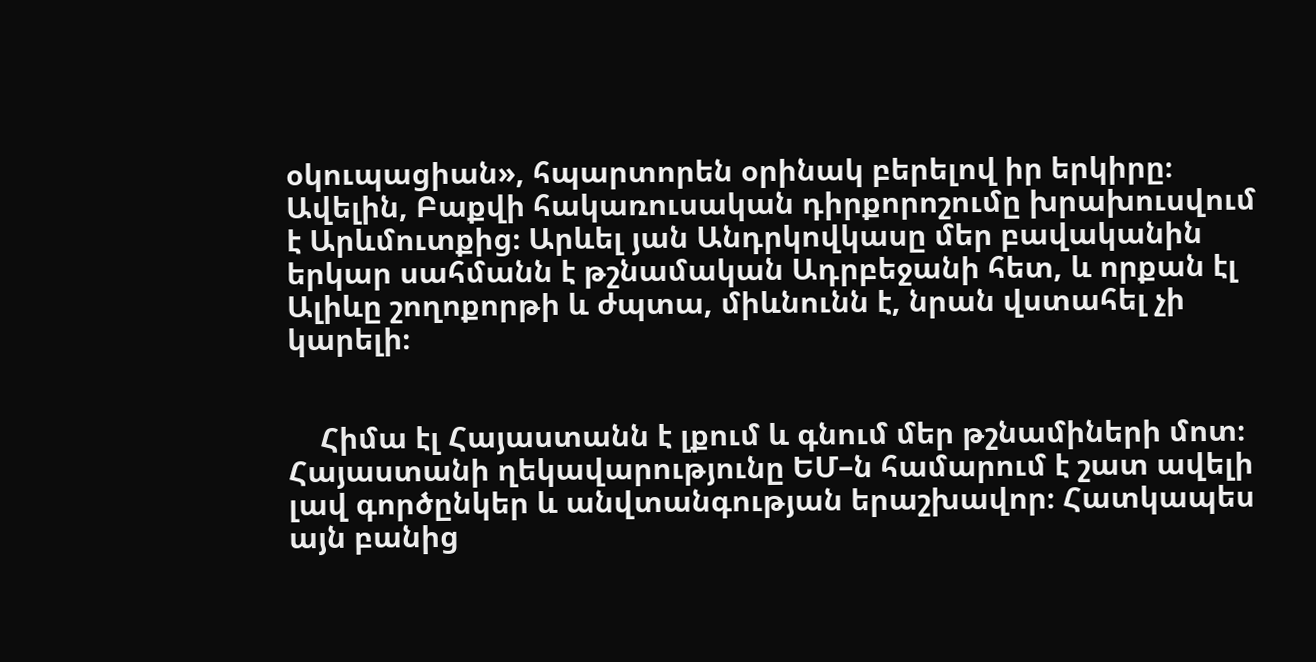օկուպացիան», հպարտորեն օրինակ բերելով իր երկիրը։ Ավելին, Բաքվի հակառուսական դիրքորոշումը խրախուսվում է Արևմուտքից։ Արևել յան Անդրկովկասը մեր բավականին երկար սահմանն է թշնամական Ադրբեջանի հետ, և որքան էլ Ալիևը շողոքորթի և ժպտա, միևնունն է, նրան վստահել չի կարելի։


    Հիմա էլ Հայաստանն է լքում և գնում մեր թշնամիների մոտ։ Հայաստանի ղեկավարությունը ԵՄ–ն համարում է շատ ավելի լավ գործընկեր և անվտանգության երաշխավոր։ Հատկապես այն բանից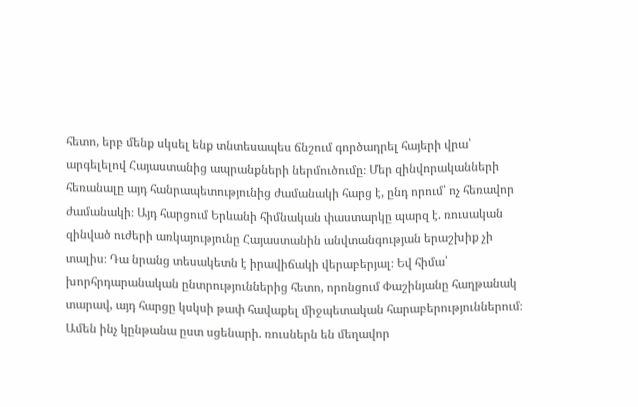հետո, երբ մենք սկսել ենք տնտեսապես ճնշում գործադրել հայերի վրա՝ արգելելով Հայաստանից ապրանքների ներմուծումը։ Մեր զինվորականների հեռանալը այդ հանրապետությունից ժամանակի հարց է, ընդ որում՝ ոչ հեռավոր ժամանակի։ Այդ հարցում Երևանի հիմնական փաստարկը պարզ է. ռուսական զինված ուժերի առկայությունը Հայաստանին անվտանգության երաշխիք չի տալիս։ Դա նրանց տեսակետն է իրավիճակի վերաբերյալ։ Եվ հիմա՝ խորհրդարանական ընտրություններից հետո, որոնցում Փաշինյանը հաղթանակ տարավ, այդ հարցը կսկսի թափ հավաքել միջպետական հարաբերություններում։ Ամեն ինչ կընթանա ըստ սցենարի. ռուսներն են մեղավոր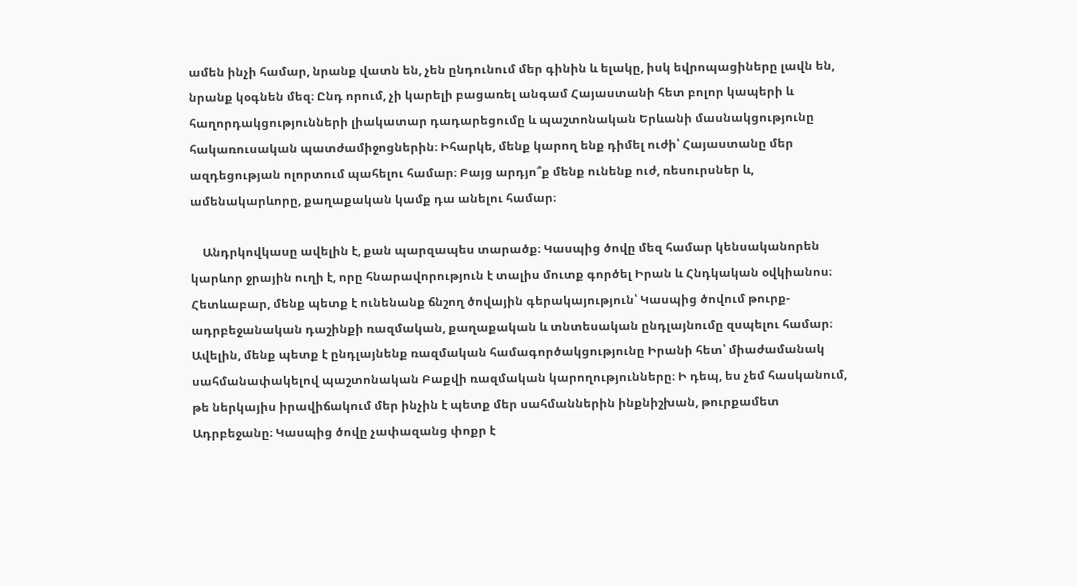ամեն ինչի համար, նրանք վատն են, չեն ընդունում մեր գինին և ելակը, իսկ եվրոպացիները լավն են, նրանք կօգնեն մեզ։ Ընդ որում, չի կարելի բացառել անգամ Հայաստանի հետ բոլոր կապերի և հաղորդակցությունների լիակատար դադարեցումը և պաշտոնական Երևանի մասնակցությունը հակառուսական պատժամիջոցներին։ Իհարկե, մենք կարող ենք դիմել ուժի՝ Հայաստանը մեր ազդեցության ոլորտում պահելու համար։ Բայց արդյո՞ք մենք ունենք ուժ, ռեսուրսներ և, ամենակարևորը, քաղաքական կամք դա անելու համար։

    Անդրկովկասը ավելին է, քան պարզապես տարածք։ Կասպից ծովը մեզ համար կենսականորեն կարևոր ջրային ուղի է, որը հնարավորություն է տալիս մուտք գործել Իրան և Հնդկական օվկիանոս։ Հետևաբար, մենք պետք է ունենանք ճնշող ծովային գերակայություն՝ Կասպից ծովում թուրք-ադրբեջանական դաշինքի ռազմական, քաղաքական և տնտեսական ընդլայնումը զսպելու համար։ Ավելին, մենք պետք է ընդլայնենք ռազմական համագործակցությունը Իրանի հետ՝ միաժամանակ սահմանափակելով պաշտոնական Բաքվի ռազմական կարողությունները։ Ի դեպ, ես չեմ հասկանում, թե ներկայիս իրավիճակում մեր ինչին է պետք մեր սահմաններին ինքնիշխան, թուրքամետ Ադրբեջանը։ Կասպից ծովը չափազանց փոքր է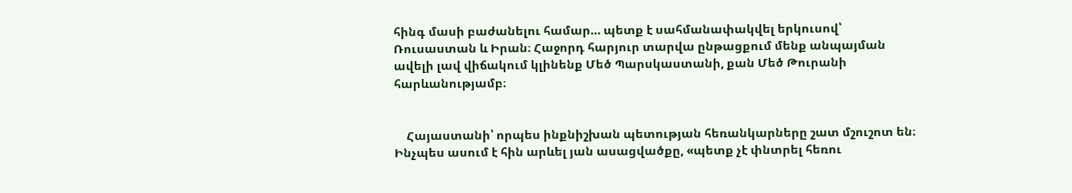հինգ մասի բաժանելու համար… պետք է սահմանափակվել երկուսով՝ Ռուսաստան և Իրան։ Հաջորդ հարյուր տարվա ընթացքում մենք անպայման ավելի լավ վիճակում կլինենք Մեծ Պարսկաստանի, քան Մեծ Թուրանի հարևանությամբ։


    Հայաստանի՝ որպես ինքնիշխան պետության հեռանկարները շատ մշուշոտ են։ Ինչպես ասում է հին արևել յան ասացվածքը, «պետք չէ փնտրել հեռու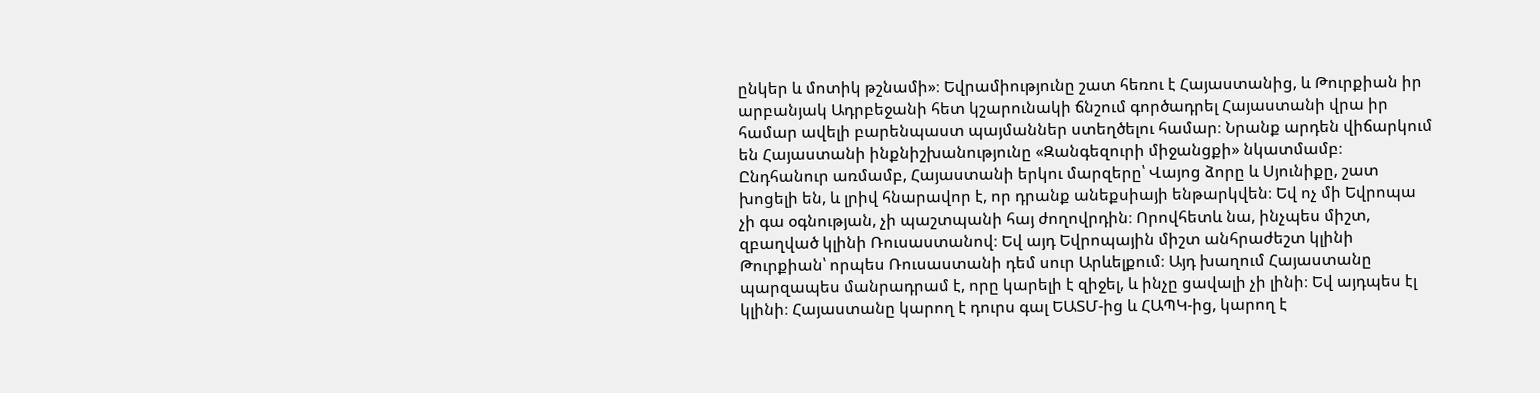ընկեր և մոտիկ թշնամի»։ Եվրամիությունը շատ հեռու է Հայաստանից, և Թուրքիան իր արբանյակ Ադրբեջանի հետ կշարունակի ճնշում գործադրել Հայաստանի վրա իր համար ավելի բարենպաստ պայմաններ ստեղծելու համար։ Նրանք արդեն վիճարկում են Հայաստանի ինքնիշխանությունը «Զանգեզուրի միջանցքի» նկատմամբ։ Ընդհանուր առմամբ, Հայաստանի երկու մարզերը՝ Վայոց ձորը և Սյունիքը, շատ խոցելի են, և լրիվ հնարավոր է, որ դրանք անեքսիայի ենթարկվեն։ Եվ ոչ մի Եվրոպա չի գա օգնության, չի պաշտպանի հայ ժողովրդին։ Որովհետև նա, ինչպես միշտ, զբաղված կլինի Ռուսաստանով։ Եվ այդ Եվրոպային միշտ անհրաժեշտ կլինի Թուրքիան՝ որպես Ռուսաստանի դեմ սուր Արևելքում։ Այդ խաղում Հայաստանը պարզապես մանրադրամ է, որը կարելի է զիջել, և ինչը ցավալի չի լինի։ Եվ այդպես էլ կլինի։ Հայաստանը կարող է դուրս գալ ԵԱՏՄ-ից և ՀԱՊԿ-ից, կարող է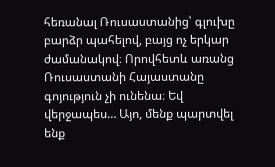հեռանալ Ռուսաստանից՝ գլուխը բարձր պահելով, բայց ոչ երկար ժամանակով։ Որովհետև առանց Ռուսաստանի Հայաստանը գոյություն չի ունենա։ Եվ վերջապես… Այո, մենք պարտվել ենք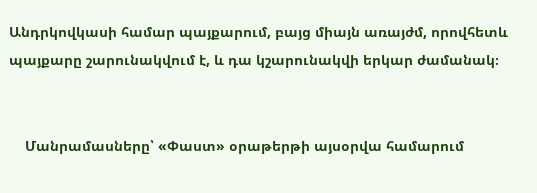Անդրկովկասի համար պայքարում, բայց միայն առայժմ, որովհետև պայքարը շարունակվում է, և դա կշարունակվի երկար ժամանակ։


    Մանրամասները՝ «Փաստ» օրաթերթի այսօրվա համարում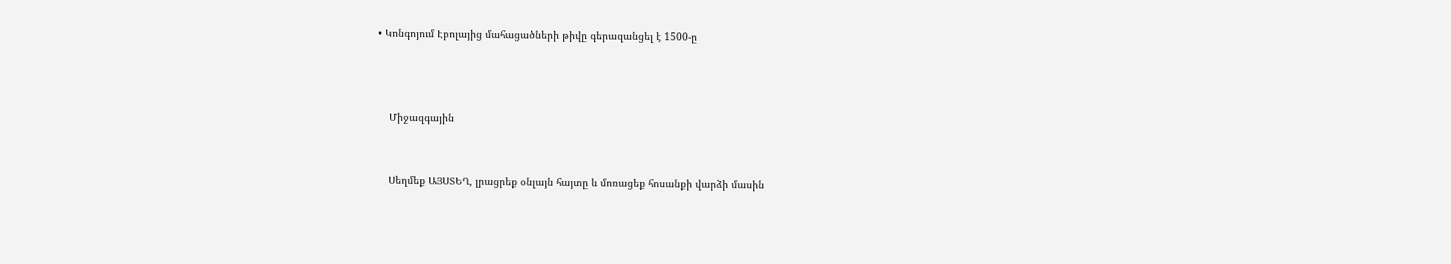• Կոնգոյում Էբոլայից մահացածների թիվը գերազանցել է 1500-ը



    Միջազգային


    Սեղմեք ԱՅՍՏԵՂ, լրացրեք օնլայն հայտը և մոռացեք հոսանքի վարձի մասին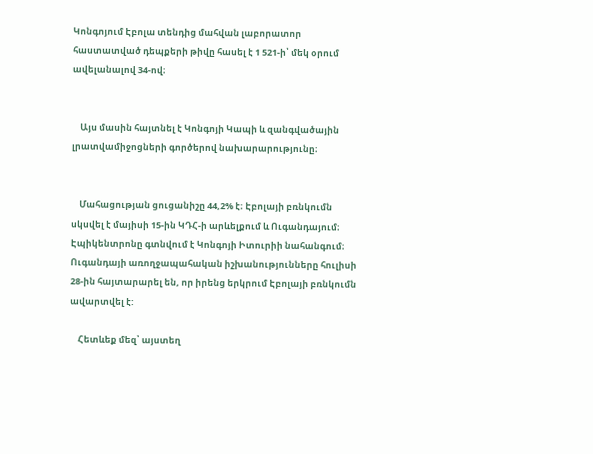Կոնգոյում Էբոլա տենդից մահվան լաբորատոր հաստատված դեպքերի թիվը հասել է 1 521-ի՝ մեկ օրում ավելանալով 34-ով։


    Այս մասին հայտնել է Կոնգոյի Կապի և զանգվածային լրատվամիջոցների գործերով նախարարությունը։


    Մահացության ցուցանիշը 44,2% է։ Էբոլայի բռնկումն սկսվել է մայիսի 15-ին ԿԴՀ-ի արևելքում և Ուգանդայում։ Էպիկենտրոնը գտնվում է Կոնգոյի Իտուրիի նահանգում։ Ուգանդայի առողջապահական իշխանությունները հուլիսի 28-ին հայտարարել են, որ իրենց երկրում Էբոլայի բռնկումն ավարտվել է:

    Հետևեք մեզ՝ այստեղ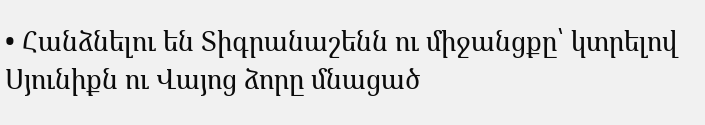• Հանձնելու են Տիգրանաշենն ու միջանցքը՝ կտրելով Սյունիքն ու Վայոց ձորը մնացած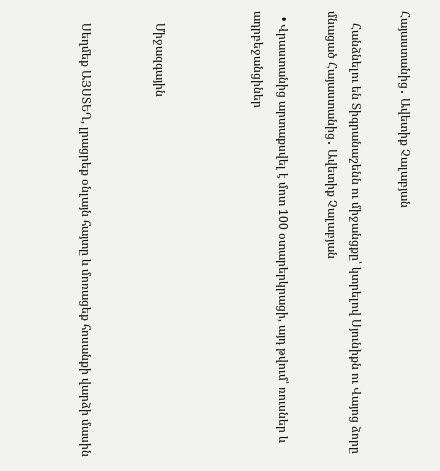Հայաստանից․ Ավետիք Չալաբյան

    Հանձնելու են Տիգրանաշենն ու միջանցքը՝ կտրելով Սյունիքն ու Վայոց ձորը մնացած Հայաստանից․ Ավետիք Չալաբյան

  • Վրաստանից արտաքսվել է մոտ 100 օտարերկրացի, այդ թվում՝ ռուսներ և ադրբեջանցիներ



    Միջազգային


    Սեղմեք ԱՅՍՏԵՂ, լրացրեք օնլայն հայտը և մոռացեք հոսանքի վարձի մասին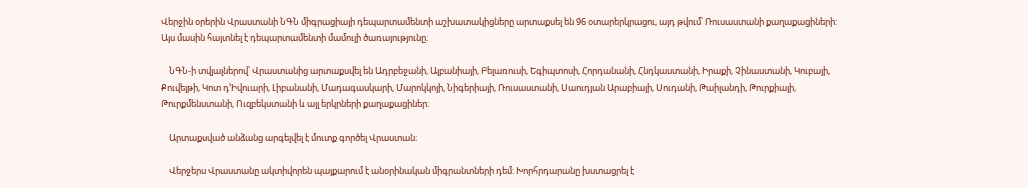Վերջին օրերին Վրաստանի ՆԳՆ միգրացիայի դեպարտամենտի աշխատակիցները արտաքսել են 96 օտարերկրացու, այդ թվում՝ Ռուսաստանի քաղաքացիների: Այս մասին հայտնել է դեպարտամենտի մամուլի ծառայությունը։

    ՆԳՆ-ի տվյալներով՝ Վրաստանից արտաքսվել են Ադրբեջանի, Ալբանիայի, Բելառուսի, Եգիպտոսի, Հորդանանի, Հնդկաստանի, Իրաքի, Չինաստանի, Կուբայի, Քուվեյթի, Կոտ դ’Իվուարի, Լիբանանի, Մադագասկարի, Մարոկկոյի, Նիգերիայի, Ռուսաստանի, Սաուդյան Արաբիայի, Սուդանի, Թաիլանդի, Թուրքիայի, Թուրքմենստանի, Ուզբեկստանի և այլ երկրների քաղաքացիներ։

    Արտաքսված անձանց արգելվել է մուտք գործել Վրաստան։

    Վերջերս Վրաստանը ակտիվորեն պայքարում է անօրինական միգրանտների դեմ: Խորհրդարանը խստացրել է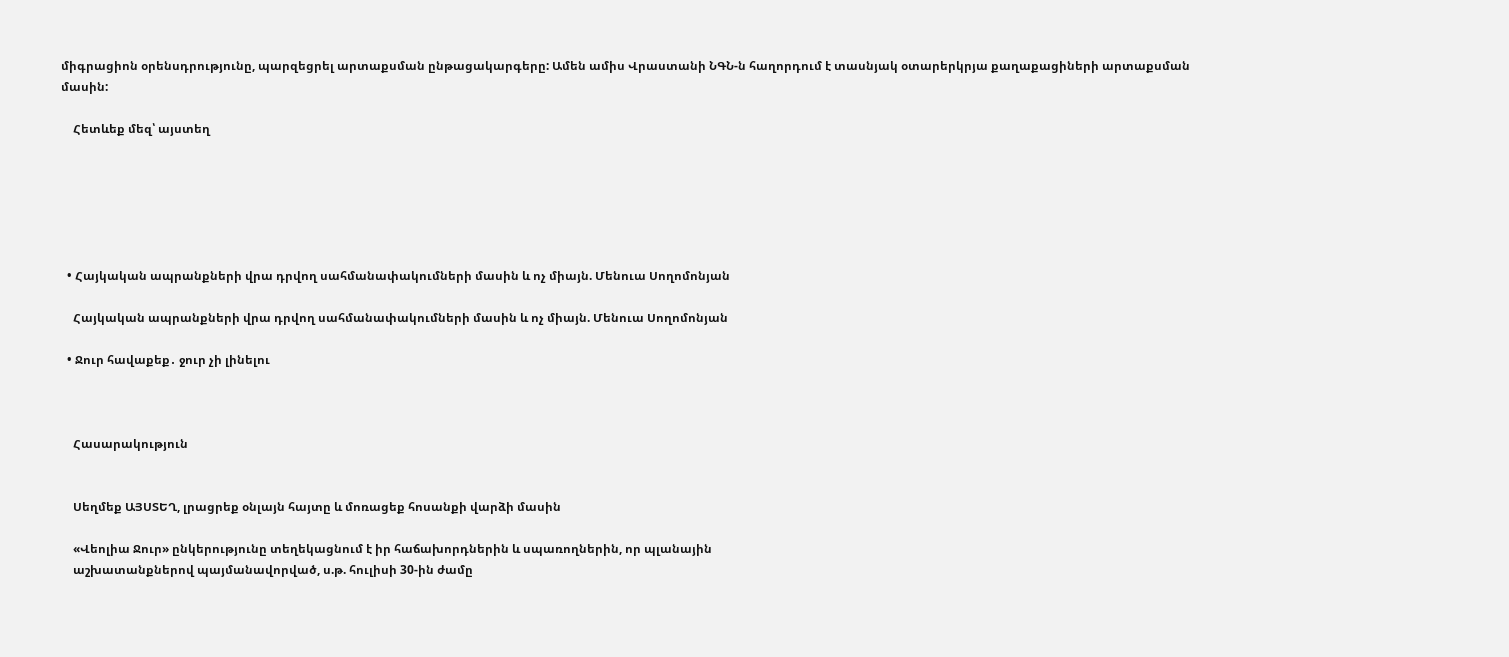միգրացիոն օրենսդրությունը, պարզեցրել արտաքսման ընթացակարգերը: Ամեն ամիս Վրաստանի ՆԳՆ-ն հաղորդում է տասնյակ օտարերկրյա քաղաքացիների արտաքսման մասին:

    Հետևեք մեզ՝ այստեղ






  • Հայկական ապրանքների վրա դրվող սահմանափակումների մասին և ոչ միայն. Մենուա Սողոմոնյան

    Հայկական ապրանքների վրա դրվող սահմանափակումների մասին և ոչ միայն. Մենուա Սողոմոնյան

  • Ջուր հավաքեք․ ջուր չի լինելու



    Հասարակություն


    Սեղմեք ԱՅՍՏԵՂ, լրացրեք օնլայն հայտը և մոռացեք հոսանքի վարձի մասին

    «Վեոլիա Ջուր» ընկերությունը տեղեկացնում է իր հաճախորդներին և սպառողներին, որ պլանային
    աշխատանքներով պայմանավորված, ս.թ. հուլիսի 30-ին ժամը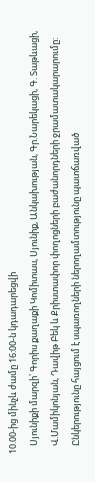10.00-ից մինչև ժամը 16:00-ն կդադարեցվի
    Սյունիքի մարզի՝ Գորիս քաղաքի Կոմիտաս, Սյունիք, Անկախության, Գր.Նարեկացի, Գ. Տաթևացի,
    Վ.Մամիկոնյան, Դավիթ Բեկ և Քրիստափոր փողոցների բաժանորդների ջրամատակարարումը:
    Ընկերությունը հայցում է սպառողների ներողամտությունը պատճառված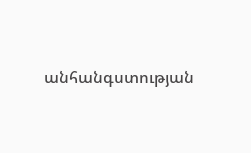անհանգստության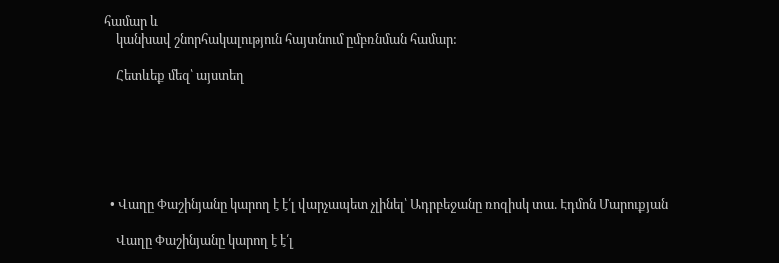համար և
    կանխավ շնորհակալություն հայտնում ըմբռնման համար:

    Հետևեք մեզ՝ այստեղ






  • Վաղը Փաշինյանը կարող է է՛լ վարչապետ չլինել՝ Ադրբեջանը ռոզիսկ տա. Էդմոն Մարուքյան

    Վաղը Փաշինյանը կարող է է՛լ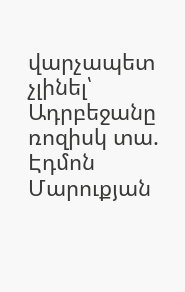վարչապետ չլինել՝ Ադրբեջանը ռոզիսկ տա. Էդմոն Մարուքյան